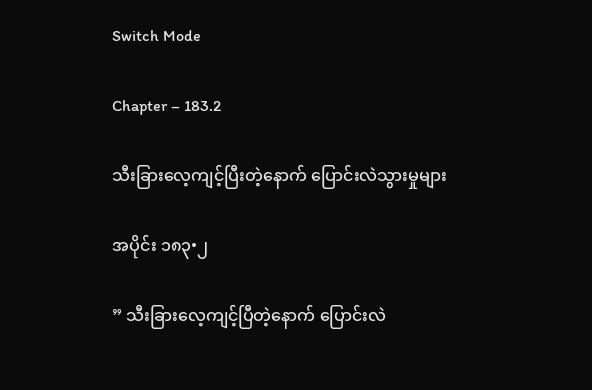Switch Mode

Chapter – 183.2

သီးခြားလေ့ကျင့်ပြီးတဲ့နောက် ပြောင်းလဲသွားမှုများ

အပိုင်း ၁၈၃•၂

” သီးခြားလေ့ကျင့်ပြီတဲ့နောက် ပြောင်းလဲ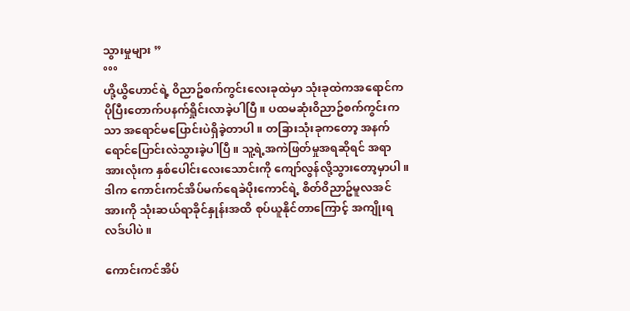သွားမှုများ ”
°°°
ဟို့ယွိဟောင်ရဲ့ ၀ိညာဥ်စက်ကွင်းလေးခုထဲမှာ သုံးခုထဲကအရောင်ကပိုပြီးတောက်ပနက်ရှိုင်းလာခဲ့ပါပြီ။ ပထမဆုံး၀ိညာဥ်စက်ကွင်းကသာ အရောင်မပြောင်းပဲရှိခဲ့တာပါ။ တခြားသုံးခုကတော့ အနက်ရောင်ပြောင်းလဲသွားခဲ့ပါပြီ။ သူ့ရဲ့အကဲဖြတ်မှုအရဆိုရင် အရာအားလုံးက နှစ်ပေါင်းလေးသောင်းကို ကျော်လွန်လို့သွားတော့မှာပါ။ ဒါက ကောင်းကင်အိပ်မက်ရေခဲပိုးကောင်ရဲ့ စိတ်၀ိညာဥ်မူလအင်အားကို သုံးဆယ်ရာခိုင်နှုန်းအထိ စုပ်ယူနိုင်တာကြောင့် အကျိုးရလဒ်ပါပဲ။

ကောင်းကင်အိပ်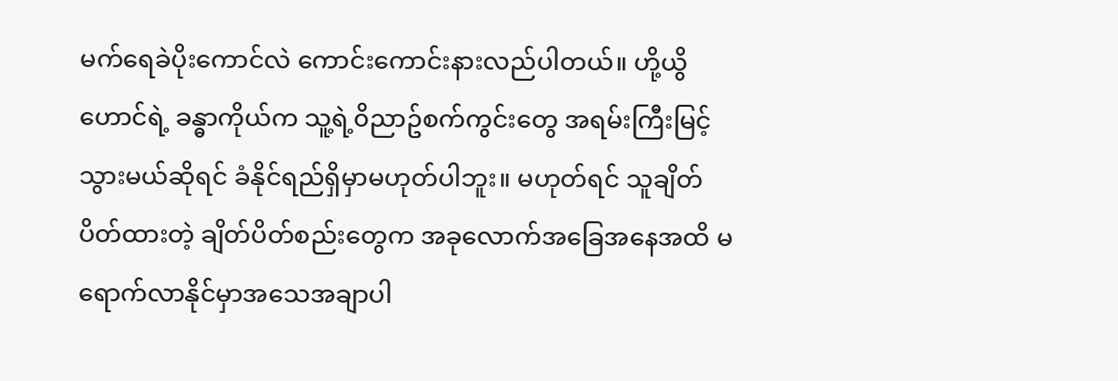မက်ရေခဲပိုးကောင်လဲ ကောင်းကောင်းနားလည်ပါတယ်။ ဟို့ယွိဟောင်ရဲ့ ခန္ဓာကိုယ်က သူ့ရဲ့၀ိညာဥ်စက်ကွင်းတွေ အရမ်းကြီးမြင့်သွားမယ်ဆိုရင် ခံနိုင်ရည်ရှိမှာမဟုတ်ပါဘူး။ မဟုတ်ရင် သူချိတ်ပိတ်ထားတဲ့ ချိတ်ပိတ်စည်းတွေက အခုလောက်အခြေအနေအထိ မရောက်လာနိုင်မှာအသေအချာပါ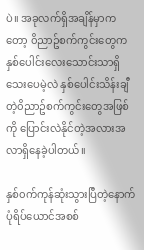ပဲ။ အခုလက်ရှိအချိန်မှာကတော့ ၀ိညာဥ်စက်ကွင်းတွေက နှစ်ပေါင်းလေးသောင်းသာရှိသေးပေမဲ့လဲ နှစ်ပေါင်းသိန်းချီတဲ့၀ိညာဥ်စက်ကွင်းတွေအဖြစ်ကို ပြောင်းလဲနိုင်တဲ့အလားအလာရှိနေခဲ့ပါတယ်။

နှစ်၀က်ကုန်ဆုံးသွားပြီတဲ့နောက် ပုံရိပ်ယောင်အစစ်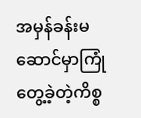အမှန်ခန်းမဆောင်မှာကြုံတွေ့ခဲ့တဲ့ကိစ္စ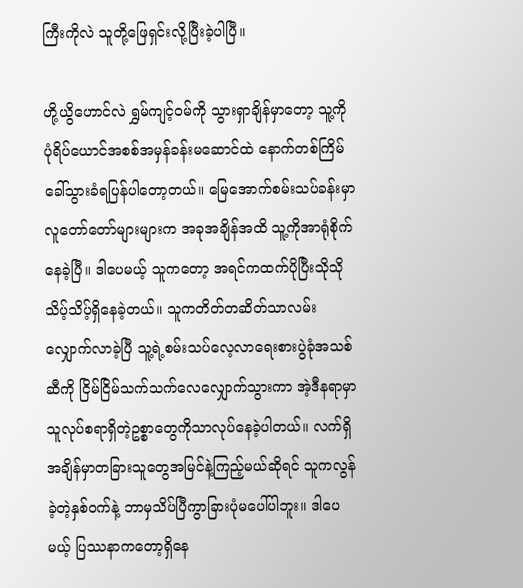ကြီးကိုလဲ သူတို့ဖြေရှင်းလို့ပြီးခဲ့ပါပြီ။

ဟို့ယွိဟောင်လဲ ရွှမ်ကျင့်၀မ်ကို သွားရှာချိန်မှာတော့ သူ့ကို ပုံရိပ်ယောင်အစစ်အမှန်ခန်းမဆောင်ထဲ နောက်တစ်ကြိမ် ခေါ်သွားခံရပြန်ပါတော့တယ်။ မြေအောက်စမ်းသပ်ခန်းမှာ လူတော်တော်များများက အခုအချိန်အထိ သူ့ကိုအာရုံစိုက်နေခဲ့ပြီ။ ဒါပေမယ့် သူကတော့ အရင်ကထက်ပိုပြီးသိုသိုသိပ့်သိပ့်ရှိနေခဲ့တယ်။ သူကတိတ်တဆိတ်သာလမ်းလျှောက်လာခဲ့ပြီ သူ့ရဲ့စမ်းသပ်လေ့လာရေးစားပွဲခုံအသစ်ဆီကို ငြိမ်ငြိမ်သက်သက်လေလျှောက်သွားကာ အဲ့ဒီနရာမှာ သူလုပ်စရာရှိတဲ့ဥစ္စာတွေကိုသာလုပ်နေခဲ့ပါတယ်။ လက်ရှိအချိန်မှာတခြားသူတွေအမြင်နဲ့ကြည့်မယ်ဆိုရင် သူကလွန်ခဲ့တဲ့နှစ်၀က်နဲ့ ဘာမှသိပ်ပြီကွာခြားပုံမပေါ်ပါဘူး။ ဒါပေမယ့် ပြဿနာကတော့ရှိနေ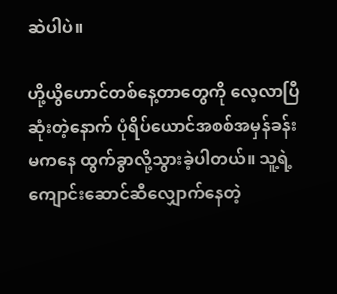ဆဲပါပဲ။

ဟို့ယွိဟောင်တစ်နေ့တာတွေကို လေ့လာပြီဆုံးတဲ့နောက် ပုံရိပ်ယောင်အစစ်အမှန်ခန်းမကနေ ထွက်ခွာလို့သွားခဲ့ပါတယ်။ သူ့ရဲ့ကျောင်းဆောင်ဆီလျှောက်နေတဲ့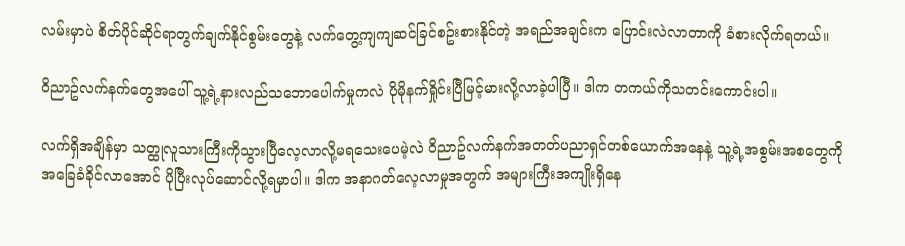လမ်းမှာပဲ စိတ်ပိုင်ဆိုင်ရာတွက်ချက်နိုင်စွမ်းတွေနဲ့ လက်တွေ့ကျကျဆင်ခြင်စဥ်းစားနိုင်တဲ့ အရည်အချင်းက ပြောင်းလဲလာတာကို ခံစားလိုက်ရတယ်။

၀ိညာဥ်လက်နက်တွေအပေါ် သူ့ရဲ့နားလည်သဘောပေါက်မှုကလဲ ပိုမိုနက်ရှိုင်းပြီမြင့်မားလို့လာခဲ့ပါပြီ။ ဒါက တကယ်ကိုသတင်းကောင်းပါ။

လက်ရှိအချိန်မှာ သတ္ထုလူသားကြီးကိုသွားပြီလေ့လာလို့မရသေးပေမဲ့လဲ ၀ိညာဥ်လက်နက်အတတ်ပညာရှင်တစ်ယောက်အနေနဲ့ သူ့ရဲ့အစွမ်းအစတွေကို အခြေခံခိုင်လာအောင် ပိုပြီးလုပ်ဆောင်လို့ရမှာပါ။ ဒါက အနာဂတ်လေ့လာမှုအတွက် အများကြီးအကျိုးရှိနေ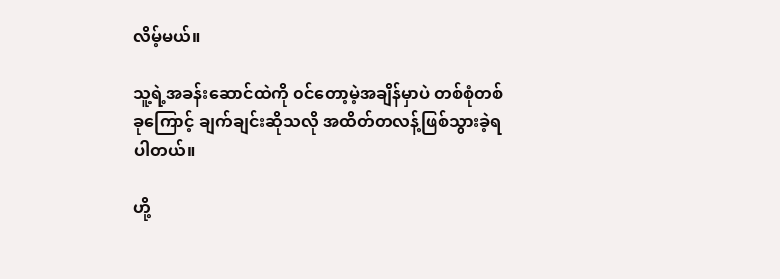လိမ့်မယ်။

သူ့ရဲ့အခန်းဆောင်ထဲကို ၀င်တော့မဲ့အချိန်မှာပဲ တစ်စုံတစ်ခုကြောင့် ချက်ချင်းဆိုသလို အထိတ်တလန့်ဖြစ်သွားခဲ့ရပါတယ်။

ဟို့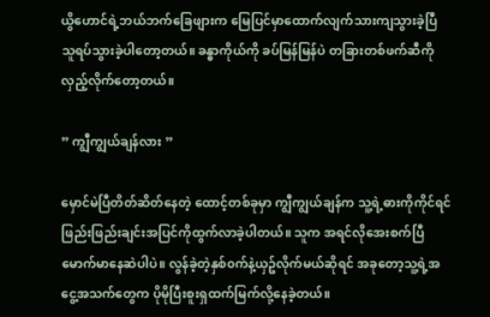ယွိဟောင်ရဲ့ဘယ်ဘက်ခြေဖျားက မြေပြင်မှာထောက်လျက်သားကျသွားခဲ့ပြီ သူရပ်သွားခဲ့ပါတော့တယ်။ ခန္ဓာကိုယ်ကို ခပ်မြန်မြန်ပဲ တခြားတစ်ဖက်ဆီကို လှည့်လိုက်တော့တယ်။

” ကျွီကျွယ်ချန်လား ”

မှောင်မဲပြီတိတ်ဆိတ်နေတဲ့ ထောင့်တစ်ခုမှာ ကျွီကျွယ်ချန်က သူ့ရဲ့ဓားကိုကိုင်ရင် ဖြည်းဖြည်းချင်းအပြင်ကိုထွက်လာခဲ့ပါတယ်။ သူက အရင်လိုအေးစက်ပြီ မောက်မာနေဆဲပါပဲ။ လွန်ခဲ့တဲ့နှစ်၀က်နဲ့ယှဥ်လိုက်မယ်ဆိုရင် အခုတော့သူ့ရဲ့အငွေ့အသက်တွေက ပိုမိုပြီးစူးရှထက်မြက်လို့နေခဲ့တယ်။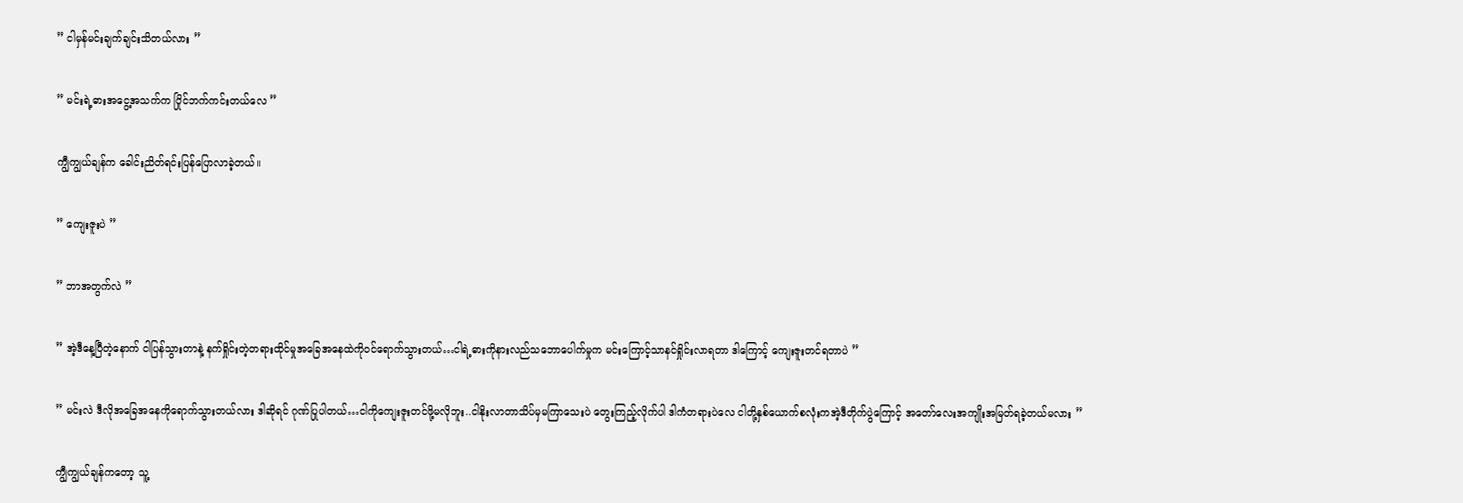” ငါမှန်မင်းချက်ချင်းသိတယ်လား ”

” မင်းရဲ့ဓားအငွေ့အသက်က ပြိုင်ဘက်ကင်းတယ်လေ ”

ကျွီကျွယ်ချန်က ခေါင်းညိတ်ရင်းပြန်ပြောလာခဲ့တယ်။

” ကျေးဇူးပဲ ”

” ဘာအတွက်လဲ ”

” အဲ့ဒီနေ့ပြီတဲ့နောက် ငါပြန်သွားတာနဲ့ နက်ရှိုင်းတဲ့တရားထိုင်မှုအခြေအနေထဲကို၀င်ရောက်သွားတယ်…ငါရဲ့ဓားကိုနားလည်သဘောပေါက်မှုက မင်းကြောင့်သာနင်ရှိုင်းလာရတာ ဒါကြောင့် ကျေးဇူးတင်ရတာပဲ ”

” မင်းလဲ ဒီလိုအခြေအနေကိုရောက်သွားတယ်လား ဒါဆိုရင် ဂုဏ်ပြုပါတယ်…ငါကိုကျေးဇူးတင်ဖို့မလိုဘူး..ငါနိုးလာတာသိပ်မှမကြာသေးပဲ တွေးကြည့်လိုက်ပါ ဒါကံတရားပဲလေ ငါတို့နှစ်ယောက်စလုံးကအဲ့ဒီတိုက်ပွဲကြောင့် အတော်လေးအကျိုးအမြတ်ရခဲ့တယ်မလား ”

ကျွီကျွယ်ချန်ကတော့ သူ့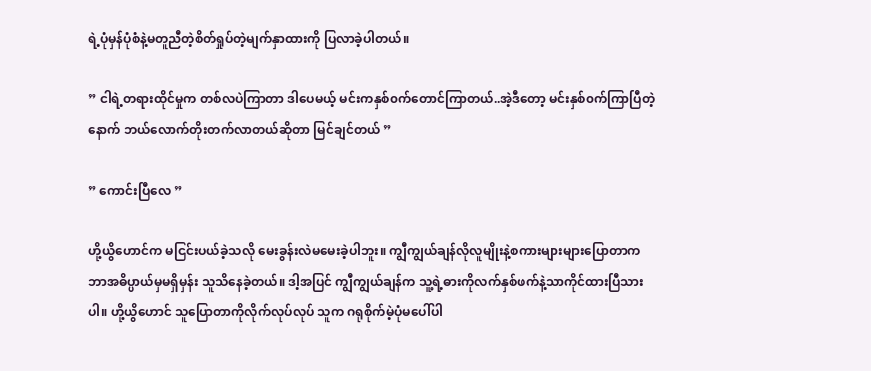ရဲ့ပုံမှန်ပုံစံနဲ့မတူညီတဲ့စိတ်ရှုပ်တဲ့မျက်နှာထားကို ပြလာခဲ့ပါတယ်။

” ငါရဲ့တရားထိုင်မှုက တစ်လပဲကြာတာ ဒါပေမယ့် မင်းကနှစ်၀က်တောင်ကြာတယ်..အဲ့ဒီတော့ မင်းနှစ်၀က်ကြာပြီတဲ့နောက် ဘယ်လောက်တိုးတက်လာတယ်ဆိုတာ မြင်ချင်တယ် ”

” ကောင်းပြီလေ ”

ဟို့ယွိဟောင်က မငြင်းပယ်ခဲ့သလို မေးခွန်းလဲမမေးခဲ့ပါဘူး။ ကျွီကျွယ်ချန်လိုလူမျိုးနဲ့စကားများများပြောတာက ဘာအဓိပ္ပာယ်မှမရှိမှန်း သူသိနေခဲ့တယ်။ ဒါ့အပြင် ကျွီကျွယ်ချန်က သူ့ရဲ့ဓားကိုလက်နှစ်ဖက်နဲ့သာကိုင်ထားပြီသားပါ။ ဟို့ယွိဟောင် သူပြောတာကိုလိုက်လုပ်လုပ် သူက ဂရုစိုက်မဲ့ပုံမပေါ်ပါ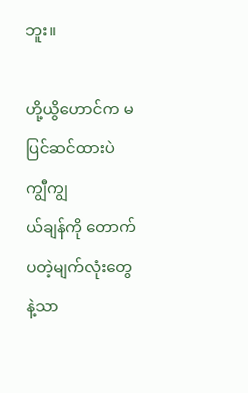ဘူး။

ဟို့ယွိဟောင်က မပြင်ဆင်ထားပဲ ကျွီကျွ
ယ်ချန်ကို တောက်ပတဲ့မျက်လုံးတွေနဲ့သာ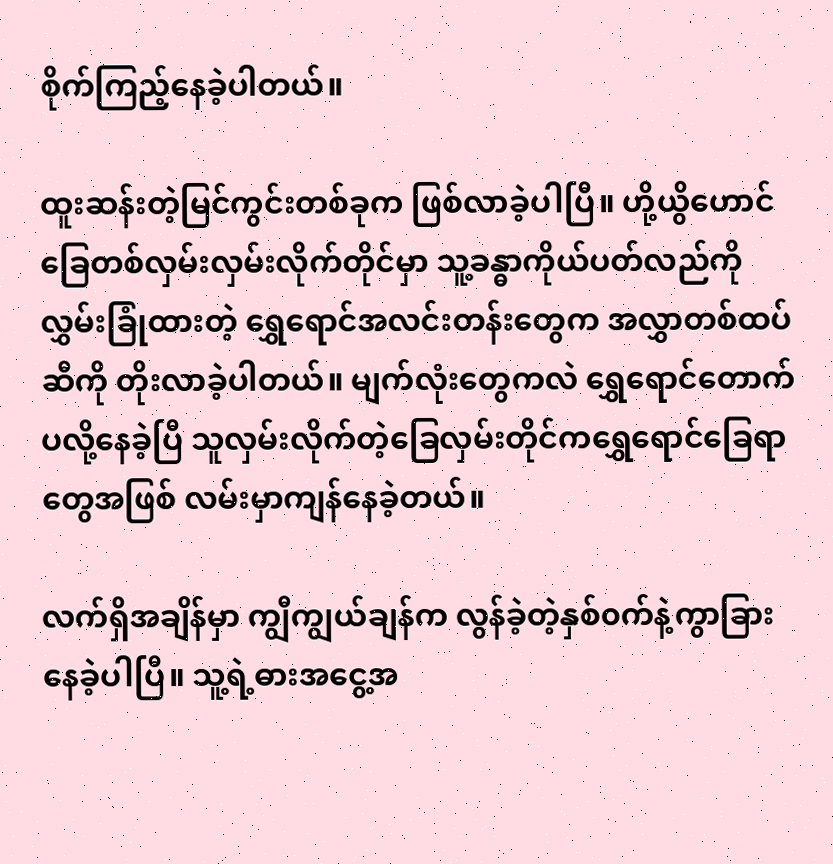စိုက်ကြည့်နေခဲ့ပါတယ်။

ထူးဆန်းတဲ့မြင်ကွင်းတစ်ခုက ဖြစ်လာခဲ့ပါပြီ။ ဟို့ယွိဟောင် ခြေတစ်လှမ်းလှမ်းလိုက်တိုင်မှာ သူ့ခန္ဓာကိုယ်ပတ်လည်ကိုလွှမ်းခြုံထားတဲ့ ရွှေရောင်အလင်းတန်းတွေက အလွှာတစ်ထပ်ဆီကို တိုးလာခဲ့ပါတယ်။ မျက်လုံးတွေကလဲ ရွှေရောင်တောက်ပလို့နေခဲ့ပြီ သူလှမ်းလိုက်တဲ့ခြေလှမ်းတိုင်ကရွှေရောင်ခြေရာတွေအဖြစ် လမ်းမှာကျန်နေခဲ့တယ်။

လက်ရှိအချိန်မှာ ကျွီကျွယ်ချန်က လွန်ခဲ့တဲ့နှစ်၀က်နဲ့ကွာခြားနေခဲ့ပါပြီ။ သူ့ရဲ့ဓားအငွေ့အ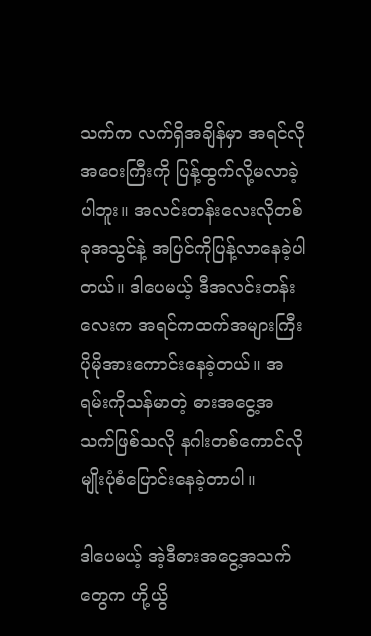သက်က လက်ရှိအချိန်မှာ အရင်လိုအဝေးကြီးကို ပြန့်ထွက်လို့မလာခဲ့ပါဘူး။ အလင်းတန်းလေးလိုတစ်ခုအသွင်နဲ့ အပြင်ကိုပြန့်လာနေခဲ့ပါတယ်။ ဒါပေမယ့် ဒီအလင်းတန်းလေးက အရင်ကထက်အများကြီးပိုမိုအားကောင်းနေခဲ့တယ်။ အရမ်းကိုသန်မာတဲ့ ဓားအငွေ့အသက်ဖြစ်သလို နဂါးတစ်ကောင်လိုမျိုးပုံစံပြောင်းနေခဲ့တာပါ။

ဒါပေမယ့် အဲ့ဒီဓားအငွေ့အသက်တွေက ဟို့ယွိ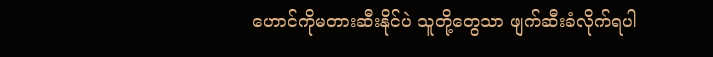ဟောင်ကိုမတားဆီးနိုင်ပဲ သူတို့တွေသာ ဖျက်ဆီးခံလိုက်ရပါ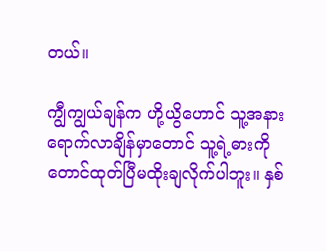တယ်။

ကျွီကျွယ်ချန်က ဟို့ယွိဟောင် သူ့အနားရောက်လာချိန်မှာတောင် သူ့ရဲ့ဓားကိုတောင်ထုတ်ပြီမထိုးချလိုက်ပါဘူး။ နှစ်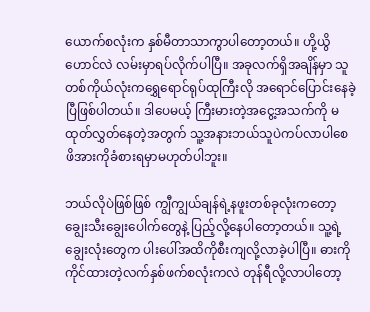ယောက်စလုံးက နှစ်မီတာသာကွာပါတော့တယ်။ ဟို့ယွိဟောင်လဲ လမ်းမှာရပ်လိုက်ပါပြီ။ အခုလက်ရှိအချိန်မှာ သူတစ်ကိုယ်လုံးကရွှေရောင်ရုပ်ထုကြီးလို အရောင်ပြောင်းနေခဲ့ပြီဖြစ်ပါတယ်။ ဒါပေမယ့် ကြီးမားတဲ့အငွေ့အသက်ကို မထုတ်လွှတ်နေတဲ့အတွက် သူ့အနားဘယ်သူပဲကပ်လာပါစေ ဖိအားကိုခံစားရမှာမဟုတ်ပါဘူး။

ဘယ်လိုပဲဖြစ်ဖြစ် ကျွီကျွယ်ချန်ရဲ့နဖူးတစ်ခုလုံးကတော့ ချွေးသီးချွေးပေါက်တွေနဲ့ ပြည့်လို့နေပါတော့တယ်။ သူ့ရဲ့ချွေးလုံးတွေက ပါးပေါ်အထိကိုစီးကျလို့လာခဲ့ပါပြီ။ ဓားကိုကိုင်ထားတဲ့လက်နှစ်ဖက်စလုံးကလဲ တုန်ရီလို့လာပါတော့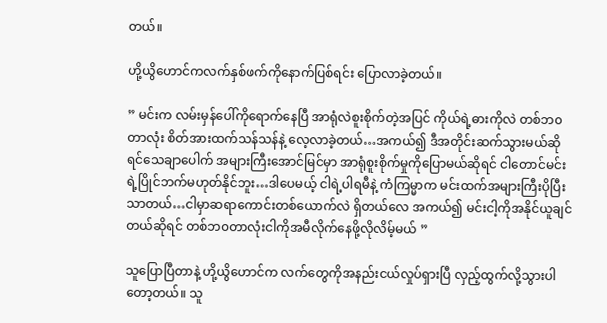တယ်။

ဟို့ယွိဟောင်ကလက်နှစ်ဖက်ကိုနောက်ပြစ်ရင်း ပြောလာခဲ့တယ်။

” မင်းက လမ်းမှန်ပေါ်ကိုရောက်နေပြီ အာရုံလဲစူးစိုက်တဲ့အပြင် ကိုယ်ရဲ့ဓားကိုလဲ တစ်ဘ၀တာလုံး စိတ်အားထက်သန်သန်နဲ့ လေ့လာခဲ့တယ်…အကယ်၍ ဒီအတိုင်းဆက်သွားမယ်ဆိုရင်သေချာပေါက် အများကြီးအောင်မြင်မှာ အာရုံစူးစိုက်မှုကိုပြောမယ်ဆိုရင် ငါတောင်မင်းရဲ့ပြိုင်ဘက်မဟုတ်နိုင်ဘူး…ဒါပေမယ့် ငါရဲ့ပါရမီနဲ့ ကံကြမ္မာက မင်းထက်အများကြီးပိုပြီးသာတယ်…ငါမှာဆရာကောင်းတစ်ယောက်လဲ ရှိတယ်လေ အကယ်၍ မင်းငါ့ကိုအနိုင်ယူချင်တယ်ဆိုရင် တစ်ဘ၀တာလုံးငါကိုအမီလိုက်နေဖို့လိုလိမ့်မယ် ”

သူပြောပြီတာနဲ့ ဟို့ယွိဟောင်က လက်တွေကိုအနည်းငယ်လှုပ်ရှားပြီ လှည့်ထွက်လို့သွားပါတော့တယ်။ သူ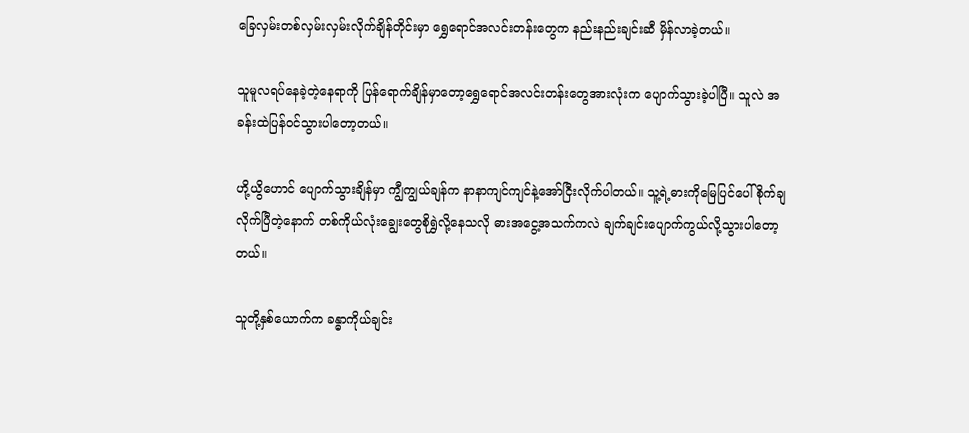ခြေလှမ်းတစ်လှမ်းလှမ်းလိုက်ချိန်တိုင်းမှာ ရွှေရောင်အလင်းတန်းတွေက နည်းနည်းချင်းဆီ မှိန်လာခဲ့တယ်။

သူမူလရပ်နေခဲ့တဲ့နေရာကို ပြန်ရောက်ချိန်မှာတော့ရွှေရောင်အလင်းတန်းတွေအားလုံးက ပျောက်သွားခဲ့ပါပြီ။ သူလဲ အခန်းထဲပြန်၀င်သွားပါတော့တယ်။

ဟို့ယွိဟောင် ပျောက်သွားချိန်မှာ ကျွီကျွယ်ချန်က နာနာကျင်ကျင်နဲ့အော်ငြီးလိုက်ပါတယ်။ သူ့ရဲ့ဓားကိုမြေပြင်ပေါ်စိုက်ချလိုက်ပြီတဲ့နောက် တစ်ကိုယ်လုံးချွေးတွေစိုရွှဲလို့နေသလို ဓားအငွေ့အသက်ကလဲ ချက်ချင်းပျောက်ကွယ်လို့သွားပါတော့တယ်။

သူတို့နှစ်ယောက်က ခန္ဓာကိုယ်ချင်း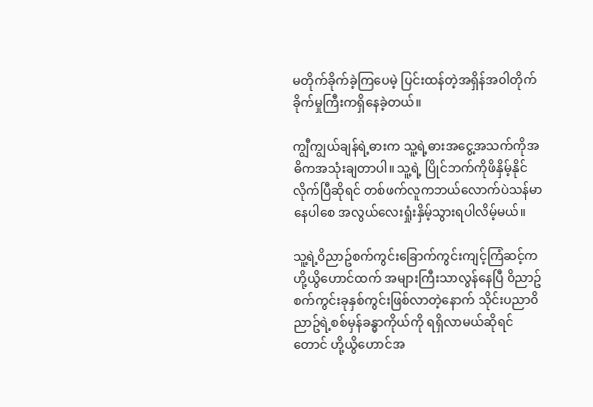မတိုက်ခိုက်ခဲ့ကြပေမဲ့ ပြင်းထန်တဲ့အရှိန်အ၀ါတိုက်ခိုက်မှုကြီးကရှိနေခဲ့တယ်။

ကျွီကျွယ်ချန်ရဲ့ဓားက သူ့ရဲ့ဓားအငွေ့အသက်ကိုအဓိကအသုံးချတာပါ။ သူ့ရဲ့ ပြိုင်ဘက်ကိုဖိနှိမ့်နိုင်လိုက်ပြီဆိုရင် တစ်ဖက်လူကဘယ်လောက်ပဲသန်မာနေပါစေ အလွယ်လေးရှုံးနှိမ့်သွားရပါလိမ့်မယ်။

သူ့ရဲ့၀ိညာဥ်စက်ကွင်းခြောက်ကွင်းကျင့်ကြံဆင့်က ဟို့ယွိဟောင်ထက် အများကြီးသာလွန်နေပြီ ၀ိညာဥ်စက်ကွင်းခုနှစ်ကွင်းဖြစ်လာတဲ့နောက် သိုင်းပညာ၀ိညာဥ်ရဲ့စစ်မှန်ခန္ဓာကိုယ်ကို ရရှိလာမယ်ဆိုရင်တောင် ဟို့ယွိဟောင်အ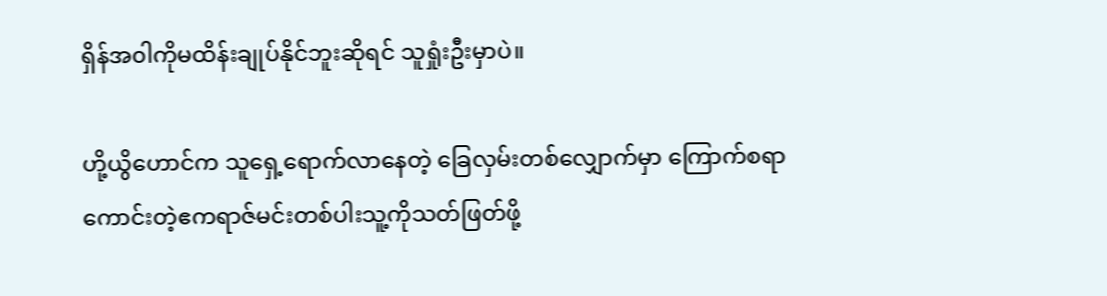ရှိန်အ၀ါကိုမထိန်းချုပ်နိုင်ဘူးဆိုရင် သူရှုံးဦးမှာပဲ။

ဟို့ယွိဟောင်က သူရှေ့ရောက်လာနေတဲ့ ခြေလှမ်းတစ်လျှောက်မှာ ကြောက်စရာကောင်းတဲ့ဧကရာဇ်မင်းတစ်ပါးသူ့ကိုသတ်ဖြတ်ဖို့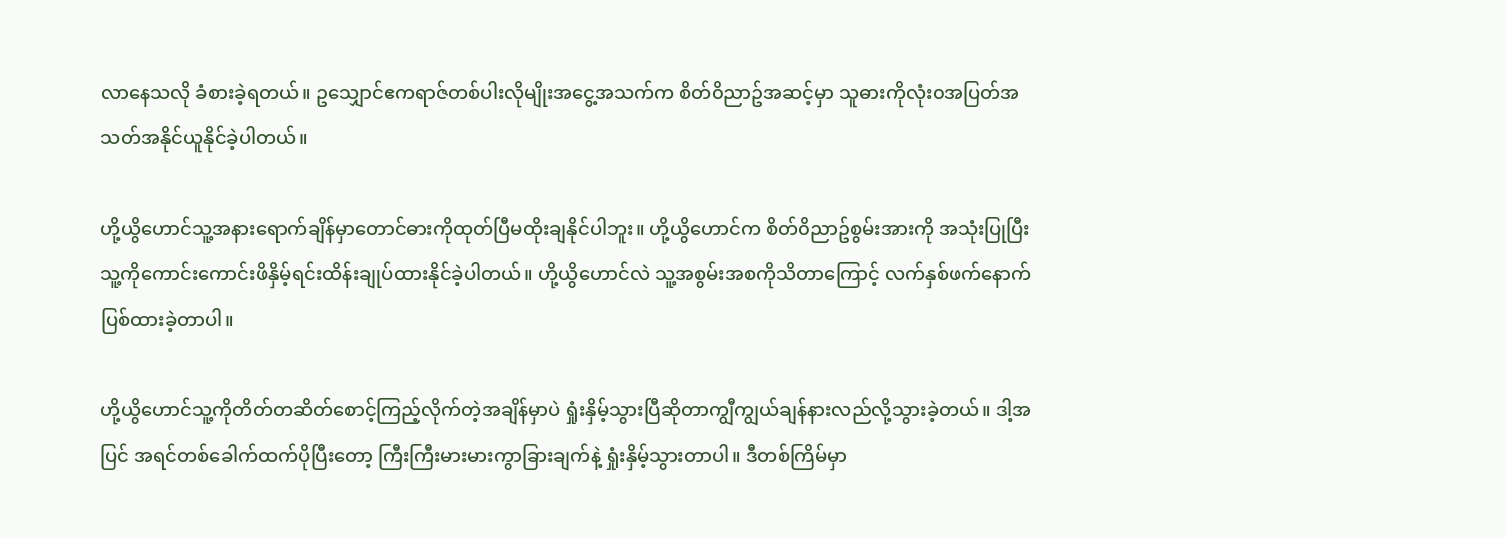လာနေသလို ခံစားခဲ့ရတယ်။ ဥသျှောင်ဧကရာဇ်တစ်ပါးလိုမျိုးအငွေ့အသက်က စိတ်၀ိညာဥ်အဆင့်မှာ သူဓားကိုလုံး၀အပြတ်အသတ်အနိုင်ယူနိုင်ခဲ့ပါတယ်။

ဟို့ယွိဟောင်သူ့အနားရောက်ချိန်မှာတောင်ဓားကိုထုတ်ပြီမထိုးချနိုင်ပါဘူး။ ဟို့ယွိဟောင်က စိတ်၀ိညာဥ်စွမ်းအားကို အသုံးပြုပြီး သူ့ကိုကောင်းကောင်းဖိနှိမ့်ရင်းထိန်းချုပ်ထားနိုင်ခဲ့ပါတယ်။ ဟို့ယွိဟောင်လဲ သူ့အစွမ်းအစကိုသိတာကြောင့် လက်နှစ်ဖက်နောက်ပြစ်ထားခဲ့တာပါ။

ဟို့ယွိဟောင်သူ့ကိုတိတ်တဆိတ်စောင့်ကြည့်လိုက်တဲ့အချိန်မှာပဲ ရှုံးနှိမ့်သွားပြီဆိုတာကျွီကျွယ်ချန်နားလည်လို့သွားခဲ့တယ်။ ဒါ့အပြင် အရင်တစ်ခေါက်ထက်ပိုပြီးတော့ ကြီးကြီးမားမားကွာခြားချက်နဲ့ ရှုံးနှိမ့်သွားတာပါ။ ဒီတစ်ကြိမ်မှာ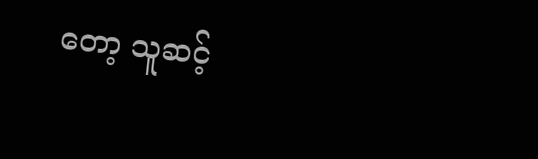တော့ သူဆင့်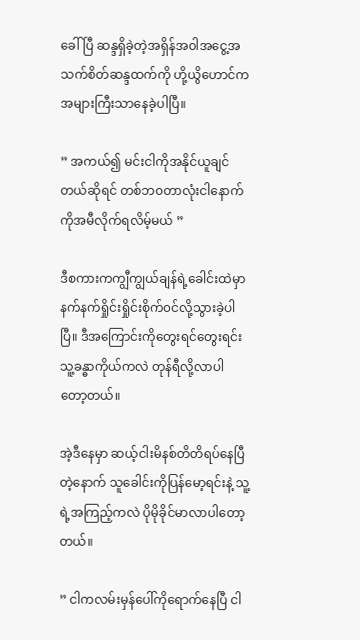ခေါ်ပြီ ဆန္ဒရှိခဲ့တဲ့အရှိန်အ၀ါအငွေ့အသက်စိတ်ဆန္ဒထက်ကို ဟို့ယွိဟောင်က အများကြီးသာနေခဲ့ပါပြီ။

” အကယ်၍ မင်းငါကိုအနိုင်ယူချင်တယ်ဆိုရင် တစ်ဘ၀တာလုံးငါနောက်ကိုအမီလိုက်ရလိမ့်မယ် ”

ဒီစကားကကျွီကျွယ်ချန်ရဲ့ခေါင်းထဲမှာ နက်နက်ရှိုင်းရှိုင်းစိုက်၀င်လို့သွားခဲ့ပါပြီ။ ဒီအကြောင်းကိုတွေးရင်တွေးရင်း သူ့ခန္ဓာကိုယ်ကလဲ တုန်ရီလို့လာပါတော့တယ်။

အဲ့ဒီနေမှာ ဆယ့်ငါးမိနစ်တိတိရပ်နေပြီတဲ့နောက် သူခေါင်းကိုပြန်မော့ရင်းနဲ့ သူ့ရဲ့အကြည့်ကလဲ ပိုမိုခိုင်မာလာပါတော့တယ်။

” ငါကလမ်းမှန်ပေါ်ကိုရောက်နေပြီ ငါ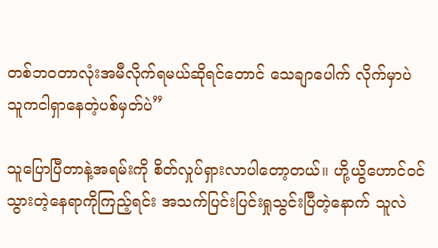တစ်ဘ၀တာလုံးအမီလိုက်ရမယ်ဆိုရင်တောင် သေချာပေါက် လိုက်မှာပဲ သူကငါရှာနေတဲ့ပစ်မှတ်ပဲ”

သူပြောပြီတာနဲ့အရမ်းကို စိတ်လှုပ်ရှားလာပါတော့တယ်။ ဟို့ယွိဟောင်၀င်သွားတဲ့နေရာကိုကြည့်ရင်း အသက်ပြင်းပြင်းရှုသွင်းပြီတဲ့နောက် သူလဲ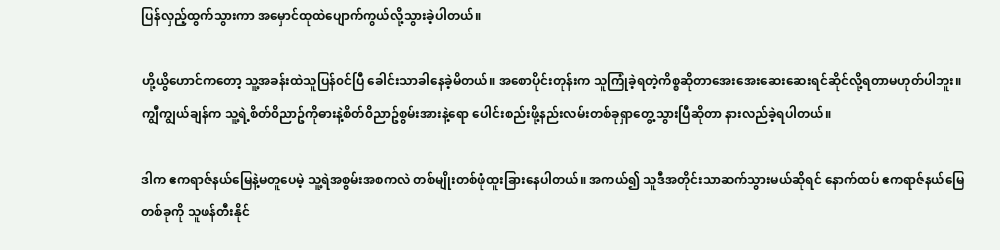ပြန်လှည့်ထွက်သွားကာ အမှောင်ထုထဲပျောက်ကွယ်လို့သွားခဲ့ပါတယ်။

ဟို့ယွိဟောင်ကတော့ သူ့အခန်းထဲသူပြန်၀င်ပြီ ခေါင်းသာခါနေခဲ့မိတယ်။ အစောပိုင်းတုန်းက သူကြုံခဲ့ရတဲ့ကိစ္စဆိုတာအေးအေးဆေးဆေးရင်ဆိုင်လို့ရတာမဟုတ်ပါဘူး။ ကျွီကျွယ်ချန်က သူ့ရဲ့စိတ်၀ိညာဥ်ကိုဓားနဲ့စိတ်၀ိညာဥ်စွမ်းအားနဲ့ရော ပေါင်းစည်းဖို့နည်းလမ်းတစ်ခုရှာတွေ့သွားပြီဆိုတာ နားလည်ခဲ့ရပါတယ်။

ဒါက ဧကရာဇ်နယ်မြေနဲ့မတူပေမဲ့ သူ့ရဲအစွမ်းအစကလဲ တစ်မျိုးတစ်ဖုံထူးခြားနေပါတယ်။ အကယ်၍ သူဒီအတိုင်းသာဆက်သွားမယ်ဆိုရင် နောက်ထပ် ဧကရာဇ်နယ်မြေတစ်ခုကို သူဖန်တီးနိုင်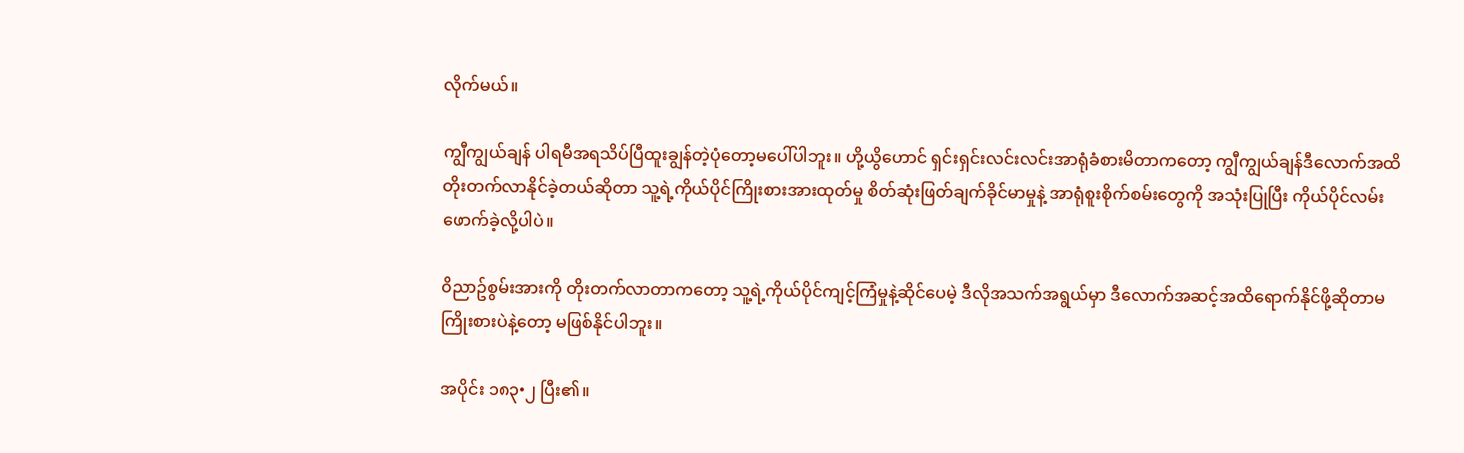လိုက်မယ်။

ကျွီကျွယ်ချန် ပါရမီအရသိပ်ပြီထူးချွန်တဲ့ပုံတော့မပေါ်ပါဘူး။ ဟို့ယွိဟောင် ရှင်းရှင်းလင်းလင်းအာရုံခံစားမိတာကတော့ ကျွီကျွယ်ချန်ဒီလောက်အထိ တိုးတက်လာနိုင်ခဲ့တယ်ဆိုတာ သူ့ရဲ့ကိုယ်ပိုင်ကြိုးစားအားထုတ်မှု စိတ်ဆုံးဖြတ်ချက်ခိုင်မာမှုနဲ့ အာရုံစူးစိုက်စမ်းတွေကို အသုံးပြုပြီး ကိုယ်ပိုင်လမ်းဖောက်ခဲ့လို့ပါပဲ။

၀ိညာဥ်စွမ်းအားကို တိုးတက်လာတာကတော့ သူ့ရဲ့ကိုယ်ပိုင်ကျင့်ကြံမှုနဲ့ဆိုင်ပေမဲ့ ဒီလိုအသက်အရွယ်မှာ ဒီလောက်အဆင့်အထိရောက်နိုင်ဖို့ဆိုတာမကြိုးစားပဲနဲ့တော့ မဖြစ်နိုင်ပါဘူး။

အပိုင်း ၁၈၃•၂ ပြီး၏။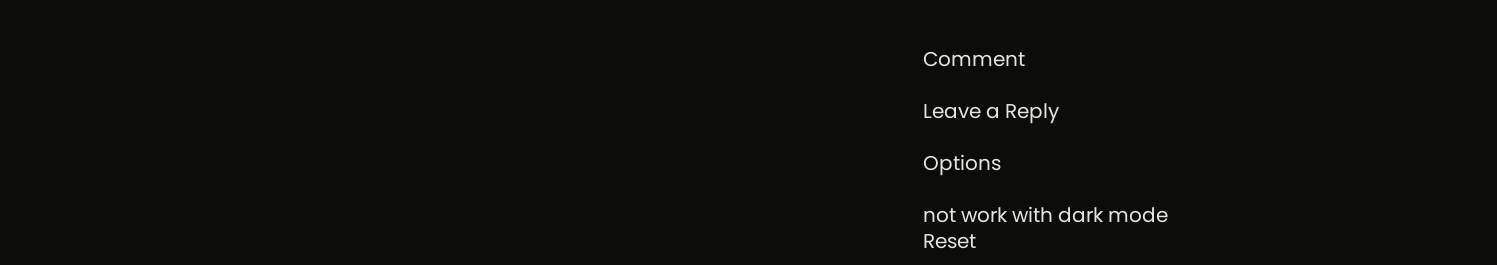Comment

Leave a Reply

Options

not work with dark mode
Reset